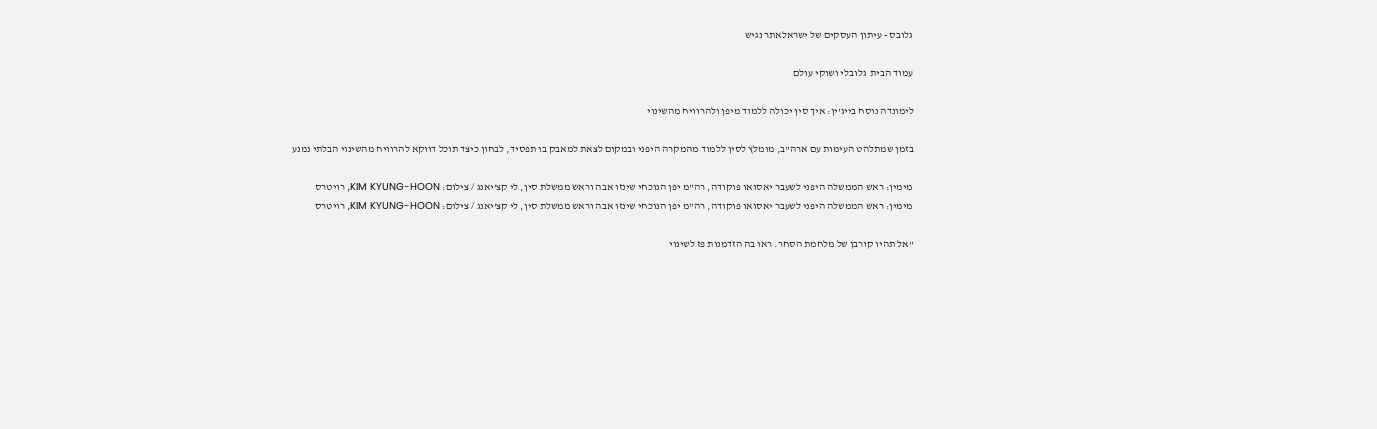גלובס - עיתון העסקים של ישראלאתר נגיש

עמוד הבית  גלובלי ושוקי עולם

לימונדה נוסח בייג'ין: איך סין יכולה ללמוד מיפן ולהרוויח מהשינוי

בזמן שמתלהט העימות עם ארה"ב, מומלץ לסין ללמוד מהמקרה היפני ובמקום לצאת למאבק בו תפסיד, לבחון כיצד תוכל דווקא להרוויח מהשינוי הבלתי נמנע

מימין: ראש הממשלה היפני לשעבר יאסואו פוקודה, רה"מ יפן הנוכחי שינזו אבה וראש ממשלת סין, לי קצ'יאנג / צילום: KIM KYUNG-HOON, רויטרס
מימין: ראש הממשלה היפני לשעבר יאסואו פוקודה, רה"מ יפן הנוכחי שינזו אבה וראש ממשלת סין, לי קצ'יאנג / צילום: KIM KYUNG-HOON, רויטרס

"אל תהיו קורבן של מלחמת הסחר. ראו בה הזדמנות פז לשינוי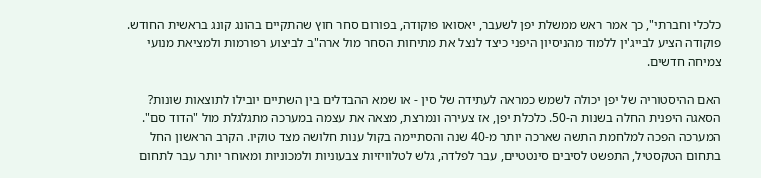כלכלי וחברתי", כך אמר ראש ממשלת יפן לשעבר, יאסואו פוקודה, בפורום סחר חוץ שהתקיים בהונג קונג בראשית החודש. פוקודה הציע לבייג'ין ללמוד מהניסיון היפני כיצד לנצל את מתיחות הסחר מול ארה"ב לביצוע רפורמות ולמציאת מנועי צמיחה חדשים.

האם ההיסטוריה של יפן יכולה לשמש כמראה לעתידה של סין - או שמא ההבדלים בין השתיים יובילו לתוצאות שונות? הסאגה היפנית החלה בשנות ה-50. כלכלת יפן, אז צעירה ונמרצת, מצאה את עצמה במערכה מתגלגלת מול "הדוד סם". המערכה הפכה למלחמת התשה שארכה יותר מ-40 שנה והסתיימה בקול ענות חלושה מצד טוקיו. הקרב הראשון החל בתחום הטקסטיל, התפשט לסיבים סינטטיים, עבר לפלדה, גלש לטלוויזיות צבעוניות ולמכוניות ומאוחר יותר עבר לתחום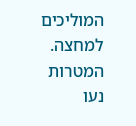המוליכים למחצה. המטרות נעו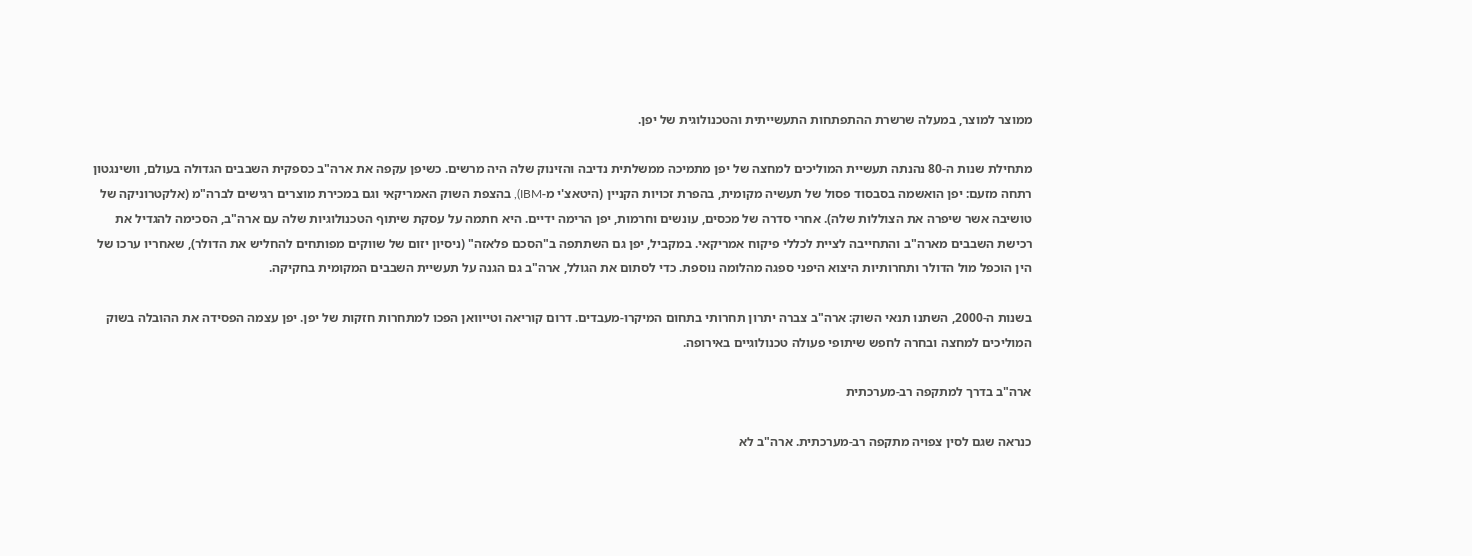ממוצר למוצר, במעלה שרשרת ההתפתחות התעשייתית והטכנולוגית של יפן.

מתחילת שנות ה-80 נהנתה תעשיית המוליכים למחצה של יפן מתמיכה ממשלתית נדיבה והזינוק שלה היה מרשים. כשיפן עקפה את ארה"ב כספקית השבבים הגדולה בעולם, וושינגטון רתחה מזעם: יפן הואשמה בסבסוד פסול של תעשיה מקומית, בהפרת זכויות הקניין (היטאצ'י מ-IBM), בהצפת השוק האמריקאי וגם במכירת מוצרים רגישים לברה"מ (אלקטרוניקה של טושיבה אשר שיפרה את הצוללות שלה). אחרי סדרה של מכסים, עונשים וחרמות, יפן הרימה ידיים. היא חתמה על עסקת שיתוף הטכנולוגיות שלה עם ארה"ב, הסכימה להגדיל את רכישת השבבים מארה"ב והתחייבה לציית לכללי פיקוח אמריקאי. במקביל, יפן גם השתתפה ב"הסכם פלאזה" (ניסיון יזום של שווקים מפותחים להחליש את הדולר), שאחריו ערכו של הין הוכפל מול הדולר ותחרותיות היצוא היפני ספגה מהלומה נוספת. כדי לסתום את הגולל, ארה"ב גם הגנה על תעשיית השבבים המקומית בחקיקה.

בשנות ה-2000, השתנו תנאי השוק: ארה"ב צברה יתרון תחרותי בתחום המיקרו-מעבדים. דרום קוריאה וטייוואן הפכו למתחרות חזקות של יפן. יפן עצמה הפסידה את ההובלה בשוק המוליכים למחצה ובחרה לחפש שיתופי פעולה טכנולוגיים באירופה.

ארה"ב בדרך למתקפה רב-מערכתית

כנראה שגם לסין צפויה מתקפה רב-מערכתית. ארה"ב לא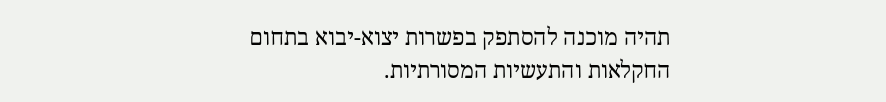תהיה מוכנה להסתפק בפשרות יצוא-יבוא בתחום החקלאות והתעשיות המסורתיות.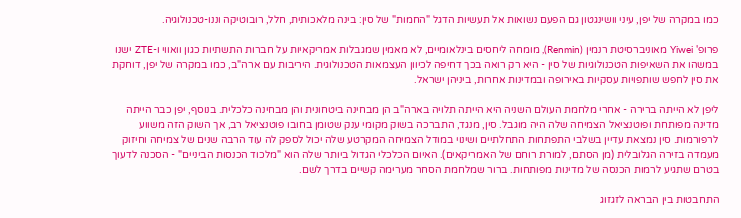כמו במקרה של יפן, עיני וושינגטון גם הפעם נשואות אל תעשיות הדגל "החמות" של סין: בינה מלאכותית, חלל, רובוטיקה וננו-טכנולוגיה.

פרופ' Yiwei מאוניברסיטת רנמין (Renmin), מומחה ליחסים בינלאומיים, לא מאמין שמגבלות אמריקאיות על חברות התשתיות כגון וואווי ו-ZTE ישנו במשהו את השאיפות הטכנולוגיות של סין - היא רק רואה בכך דחיפה לכיוון העצמאות הטכנולוגית. היריבות עם ארה"ב, כמו במקרה של יפן, דוחקת את סין לחפש שותפויות עסקיות באירופה ובמדינות אחרות, ביניהן ישראל.

ליפן לא הייתה ברירה - אחרי מלחמת העולם השניה היא הייתה תלויה בארה"ב הן מבחינה ביטחונית והן מבחינה כלכלית. בנוסף, יפן כבר הייתה מדינה מפותחת ופוטנציאל הצמיחה שלה היה מוגבל. סין, מנגד, התברכה בשוק מקומי ענק שטומן בחובו פוטנציאל רב, אך השוק הזה משווע לרפורמות. סין נמצאת עדיין בשלבי התפתחות התחלתיים ושינוי במודל הצמיחה המקרטע שלה יכול לספק לה עוד הרבה שנים של צמיחה וחיזוק מעמדה בזירה הגלובלית (מן הסתם, למורת רוחם של האמריקאים). האיום הכלכלי הגדול ביותר שלה הוא "מלכוד הכנסות הביניים" - הסכנה לדעוך בטרם שתגיע לרמות הכנסה של מדינות מפותחות. ברור שמלחמת הסחר מערימה קשיים בדרך לשם.

התחבטות בין הבראה לזגזוג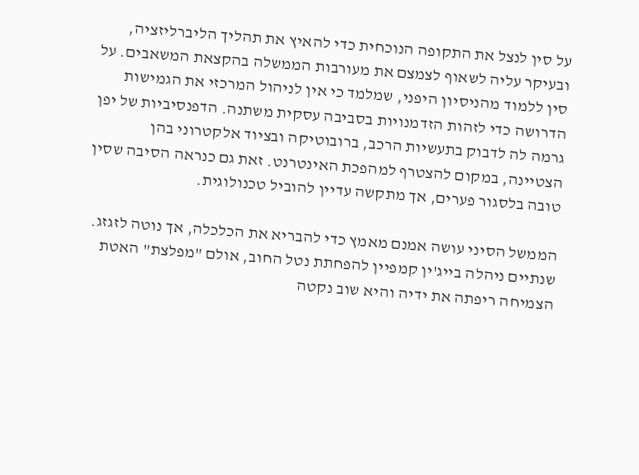על סין לנצל את התקופה הנוכחית כדי להאיץ את תהליך הליברליזציה, ובעיקר עליה לשאוף לצמצם את מעורבות הממשלה בהקצאת המשאבים. על סין ללמוד מהניסיון היפני, שמלמד כי אין לניהול המרכזי את הגמישות הדרושה כדי לזהות הזדמנויות בסביבה עסקית משתנה. הדפנסיביות של יפן גרמה לה לדבוק בתעשיות הרכב, ברובוטיקה ובציוד אלקטרוני בהן הצטיינה, במקום להצטרף למהפכת האינטרנט. זאת גם כנראה הסיבה שסין טובה בלסגור פערים, אך מתקשה עדיין להוביל טכנולוגית.

הממשל הסיני עושה אמנם מאמץ כדי להבריא את הכלכלה, אך נוטה לזגזג. שנתיים ניהלה בייג'ין קמפיין להפחתת נטל החוב, אולם "מפלצת" האטת הצמיחה ריפתה את ידיה והיא שוב נקטה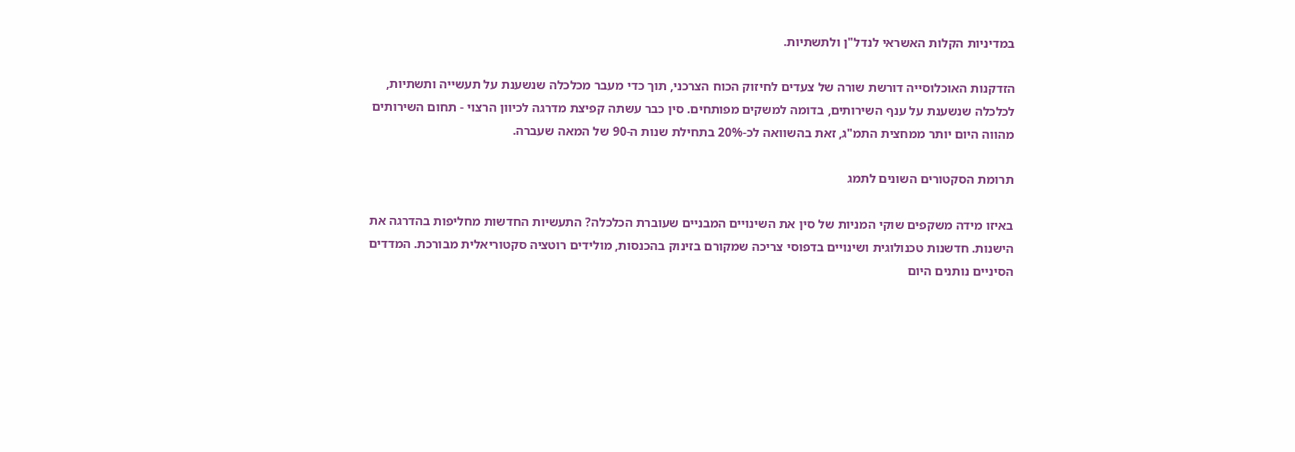במדיניות הקלות האשראי לנדל"ן ולתשתיות.

הזדקנות האוכלוסייה דורשת שורה של צעדים לחיזוק הכוח הצרכני, תוך כדי מעבר מכלכלה שנשענת על תעשייה ותשתיות, לכלכלה שנשענת על ענף השירותים, בדומה למשקים מפותחים. סין כבר עשתה קפיצת מדרגה לכיוון הרצוי - תחום השירותים מהווה היום יותר ממחצית התמ"ג, זאת בהשוואה לכ-20% בתחילת שנות ה-90 של המאה שעברה.

תרומת הסקטורים השונים לתמג

באיזו מידה משקפים שוקי המניות של סין את השינויים המבניים שעוברת הכלכלה? התעשיות החדשות מחליפות בהדרגה את הישנות. חדשנות טכנולוגית ושינויים בדפוסי צריכה שמקורם בזינוק בהכנסות, מולידים רוטציה סקטוריאלית מבורכת. המדדים הסיניים נותנים היום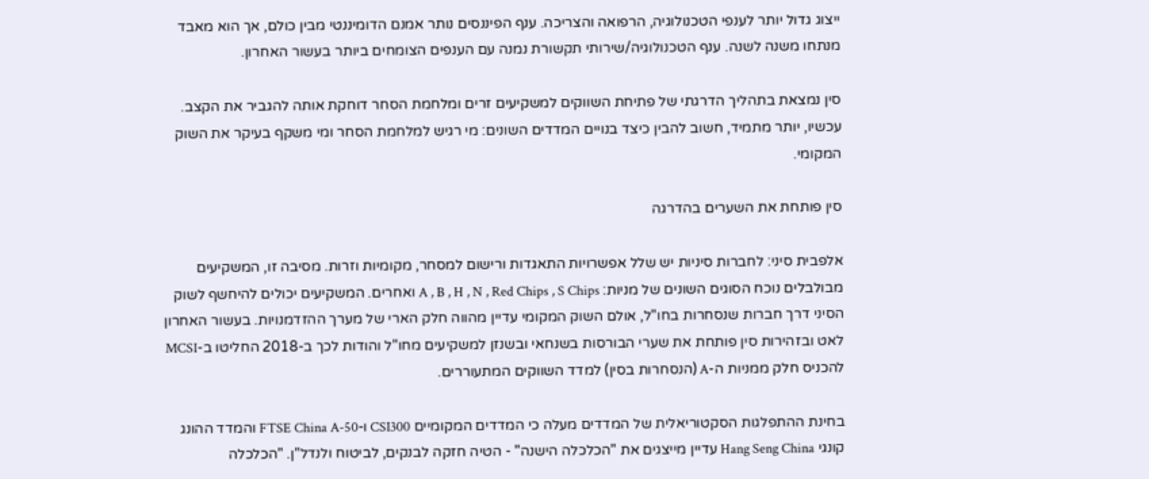ייצוג גדול יותר לענפי הטכנולוגיה, הרפואה והצריכה. ענף הפיננסים נותר אמנם הדומיננטי מבין כולם, אך הוא מאבד מנתחו משנה לשנה. ענף הטכנולוגיה/שירותי תקשורת נמנה עם הענפים הצומחים ביותר בעשור האחרון.

סין נמצאת בתהליך הדרגתי של פתיחת השווקים למשקיעים זרים ומלחמת הסחר דוחקת אותה להגביר את הקצב. עכשיו, יותר מתמיד, חשוב להבין כיצד בנויים המדדים השונים: מי רגיש למלחמת הסחר ומי משקף בעיקר את השוק המקומי.

סין פותחת את השערים בהדרגה

אלפבית סיני: לחברות סיניות יש שלל אפשרויות התאגדות ורישום למסחר, מקומיות וזרות. מסיבה זו, המשקיעים מבולבלים נוכח הסוגים השונים של מניות: A , B , H , N , Red Chips , S Chips ואחרים. המשקיעים יכולים להיחשף לשוק הסיני דרך חברות שנסחרות בחו"ל, אולם השוק המקומי עדיין מהווה חלק הארי של מערך ההזדמנויות. בעשור האחרון לאט ובזהירות סין פותחת את שערי הבורסות בשנחאי ובשנזן למשקיעים מחו"ל והודות לכך ב-2018 החליטו ב-MCSI להכניס חלק ממניות ה-A (הנסחרות בסין) למדד השווקים המתעוררים.

בחינת ההתפלגות הסקטוריאלית של המדדים מעלה כי המדדים המקומיים CSI300 ו-FTSE China A-50 והמדד ההונג קונגי Hang Seng China עדיין מייצגים את "הכלכלה הישנה" - הטיה חזקה לבנקים, לביטוח ולנדל"ן. "הכלכלה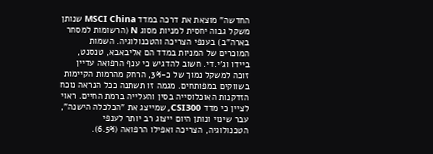החדשה" מוצאת את דרכה במדד MSCI China שנותן משקל גבוה יחסית למניות מסוג N (הרשומות למסחר בארה"ב) בענפי הצריכה והטכנולוגיה. השמות המוכרים של המניות במדד הם אליבאבא, טנסנט, ביידו וג'י.די. חשוב להדגיש כי ענף הרפואה עדיין זוכה למשקל נמוך של כ-3%, הרחק מהרמות הקיימות בשווקים במפותחים. מגמה זו תשתנה ככל הנראה נוכח הזדקנות האוכלוסייה בסין והעלייה ברמת החיים. ראוי לציין כי מדד CSI300, שמייצג את "הכלכלה הישנה", עבר שינוי ונותן היום ייצוג רב יותר לענפי הטכנולוגיה, הצריכה ואפילו הרפואה (6.5%).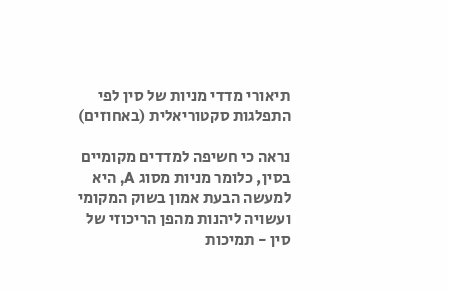תיאורי מדדי מניות של סין לפי התפלגות סקטוריאלית (באחוזים)

נראה כי חשיפה למדדים מקומיים בסין, כלומר מניות מסוג A, היא למעשה הבעת אמון בשוק המקומי ועשויה ליהנות מהפן הריכוזי של סין - תמיכות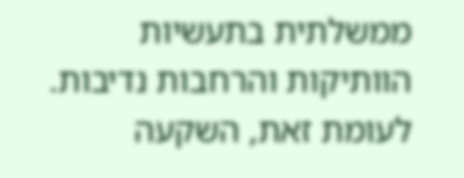ממשלתית בתעשיות הוותיקות והרחבות נדיבות. לעומת זאת, השקעה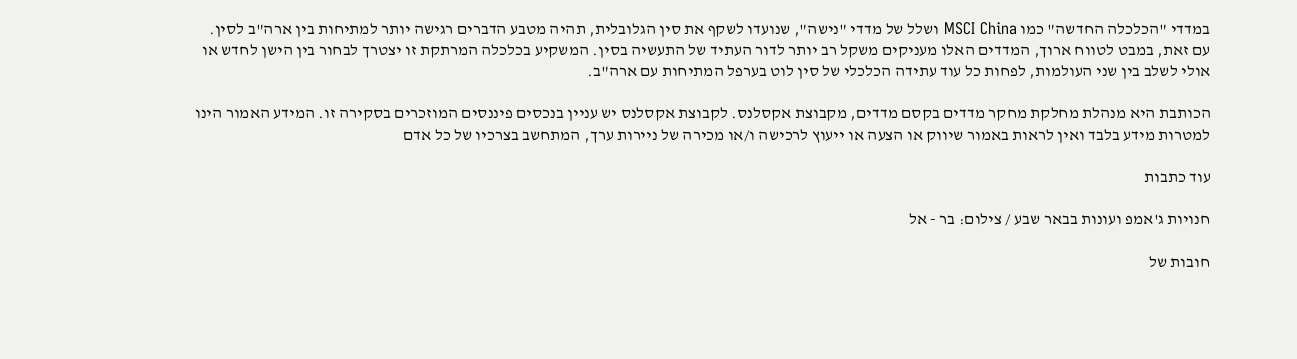במדדי "הכלכלה החדשה" כמו MSCI China ושלל של מדדי "נישה", שנועדו לשקף את סין הגלובלית, תהיה מטבע הדברים רגישה יותר למתיחות בין ארה"ב לסין. עם זאת, במבט לטווח ארוך, המדדים האלו מעניקים משקל רב יותר לדור העתיד של התעשיה בסין. המשקיע בכלכלה המרתקת זו יצטרך לבחור בין הישן לחדש או אולי לשלב בין שני העולמות, לפחות כל עוד עתידה הכלכלי של סין לוט בערפל המתיחות עם ארה"ב.

הכותבת היא מנהלת מחלקת מחקר מדדים בקסם מדדים, מקבוצת אקסלנס. לקבוצת אקסלנס יש עניין בנכסים פיננסים המוזכרים בסקירה זו. המידע האמור הינו למטרות מידע בלבד ואין לראות באמור שיווק או הצעה או ייעוץ לרכישה ו/או מכירה של ניירות ערך, המתחשב בצרכיו של כל אדם

עוד כתבות

חנויות ג'אמפ ועונות בבאר שבע / צילום: בר - אל

חובות של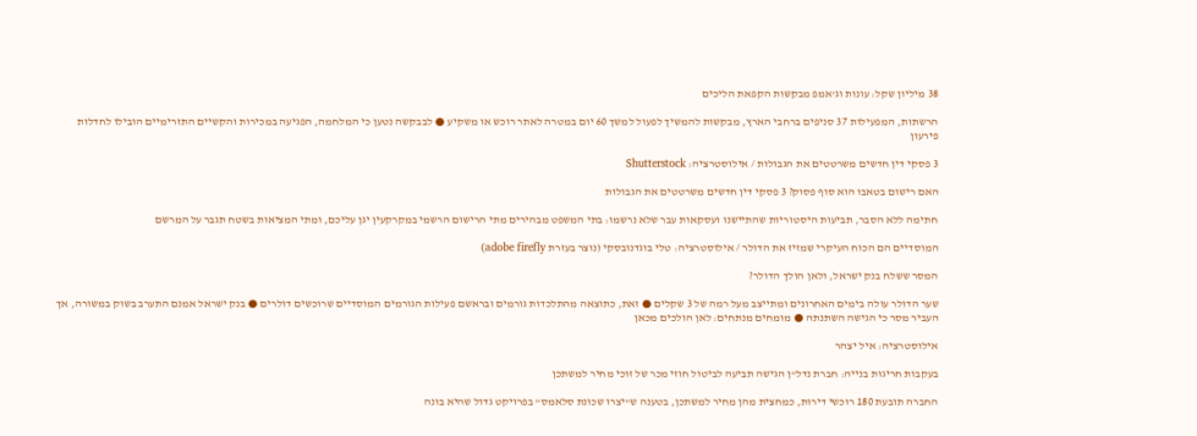38 מיליון שקל: עונות וג’אמפ מבקשות הקפאת הליכים

הרשתות, המפעילות 37 סניפים ברחבי הארץ, מבקשות להמשיך לפעול למשך 60 יום במטרה לאתר רוכש או משקיע ● לבבקשה נטען כי המלחמה, הפגיעה במכירות והקשיים התזרימיים הובילו לחדלות פירעון

3 פסקי דין חדשים משרטטים את הגבולות / אילוסטרציה: Shutterstock

האם רישום בטאבו הוא סוף פסוק? 3 פסקי דין חדשים משרטטים את הגבולות

חתימה ללא הסבר, תביעות היסטוריות שהתיישנו ועסקאות עבר שלא נרשמו: בתי המשפט מבהירים מתי הרישום הרשמי במקרקעין יגן עליכם, ומתי המציאות בשטח תגבר על המרשם

המוסדיים הם הכוח העיקרי שמזיז את הדולר / אילוסטרציה: טלי בוגדנובסקי (נוצר בעזרת adobe firefly)

המסר ששלח בנק ישראל, ולאן הולך הדולר?

שער הדולר עולה בימים האחרונים ומתייצב מעל רמה של 3 שקלים ● זאת, כתוצאה מהתלכדות גורמים ובראשם פעילות הגורמים המוסדיים שרוכשים דולרים ● בנק ישראל אמנם התערב בשוק במשורה, אך העביר מסר כי הגישה השתנתה ● מומחים מנתחים: לאן הולכים מכאן

אילוסטרציה: איל יצהר

בעקבות חריגות בנייה: חברת נדל"ן הגישה תביעה לביטול חוזי מכר של זוכי מחיר למשתכן

החברה תובעת 180 רוכשי דירות, כמחצית מהן מחיר למשתכן, בטענה ש"יצרו שכונת סלאמס" בפרויקט גדול שהיא בונה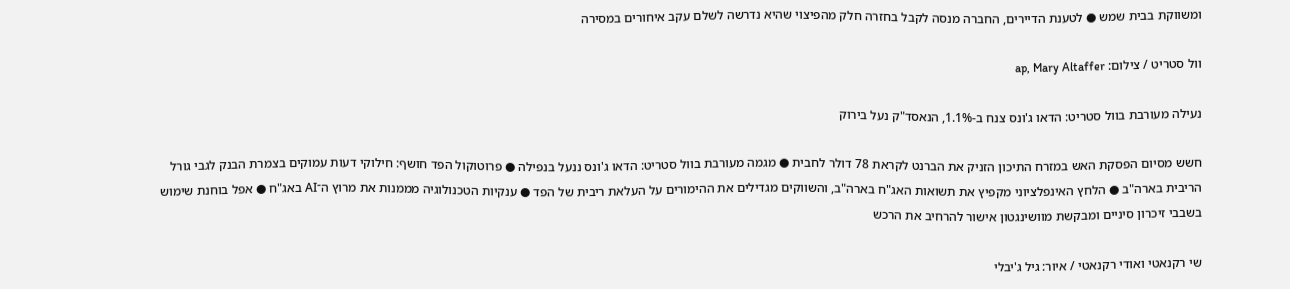ומשווקת בבית שמש ● לטענת הדיירים, החברה מנסה לקבל בחזרה חלק מהפיצוי שהיא נדרשה לשלם עקב איחורים במסירה

וול סטריט / צילום: ap, Mary Altaffer

נעילה מעורבת בוול סטריט: הדאו ג'ונס צנח ב-1.1%, הנאסד"ק נעל בירוק

חשש מסיום הפסקת האש במזרח התיכון הזניק את הברנט לקראת 78 דולר לחבית ● מגמה מעורבת בוול סטריט: הדאו ג'ונס ננעל בנפילה ● פרוטוקול הפד חושף: חילוקי דעות עמוקים בצמרת הבנק לגבי גורל הריבית בארה"ב ● הלחץ האינפלציוני מקפיץ את תשואות האג"ח בארה"ב, והשווקים מגדילים את ההימורים על העלאת ריבית של הפד ● ענקיות הטכנולוגיה מממנות את מרוץ ה־AI באג"ח ● אפל בוחנת שימוש בשבבי זיכרון סיניים ומבקשת מוושינגטון אישור להרחיב את הרכש

שי רקנאטי ואודי רקנאטי / איור: גיל ג'יבלי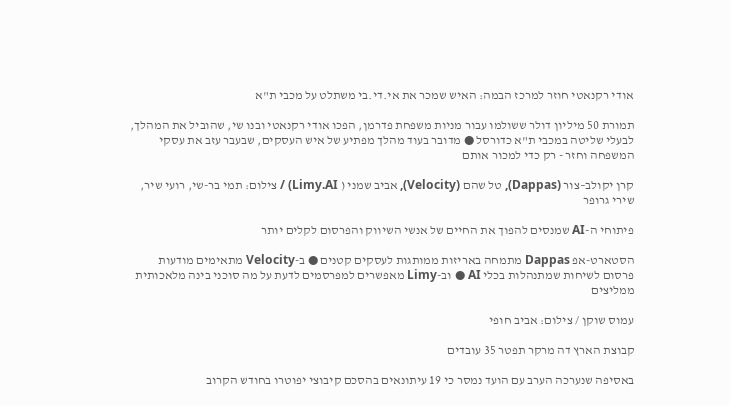אודי רקנאטי חוזר למרכז הבמה: האיש שמכר את אי.די.בי משתלט על מכבי ת"א

תמורת 50 מיליון דולר ששולמו עבור מניות משפחת פדרמן, הפכו אודי רקנאטי ובנו שי, שהוביל את המהלך, לבעלי שליטה במכבי ת"א כדורסל ● מדובר בעוד מהלך מפתיע של איש העסקים, שבעבר עזב את עסקי המשפחה וחזר - רק כדי למכור אותם

קרן יקולב–צור (Dappas), טל שהם (Velocity), אביב שמני ( Limy.AI) / צילום: תמי בר-שי, רועי שיר, שירי גרופר

פיתוחי ה-AI שמנסים להפוך את החיים של אנשי השיווק והפרסום לקלים יותר

הסטארט-אפ Dappas מתמחה באריזות ממותגות לעסקים קטנים ● ב-Velocity מתאימים מודעות פרסום לשיחות שמתנהלות בכלי AI ● וב-Limy מאפשרים למפרסמים לדעת על מה סוכני בינה מלאכותית ממליצים

עמוס שוקן / צילום: אביב חופי

קבוצת הארץ דה מרקר תפטר 35 עובדים

באסיפה שנערכה הערב עם הועד נמסר כי 19 עיתונאים בהסכם קיבוצי יפוטרו בחודש הקרוב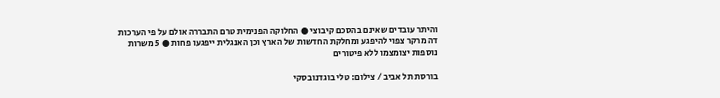והיתר עובדים שאינם בהסכם קיבוצי ● החלוקה הפנימית טרם התבררה אולם על פי הערכות דה מרקר צפוי להיפגע ומחלקת החדשות של הארץ וכן האנגלית ייפגעו פחות ● 5 משרות נוספות יצומצמו ללא פיטורים

בורסת תל אביב / צילום: טלי בוגדנובסקי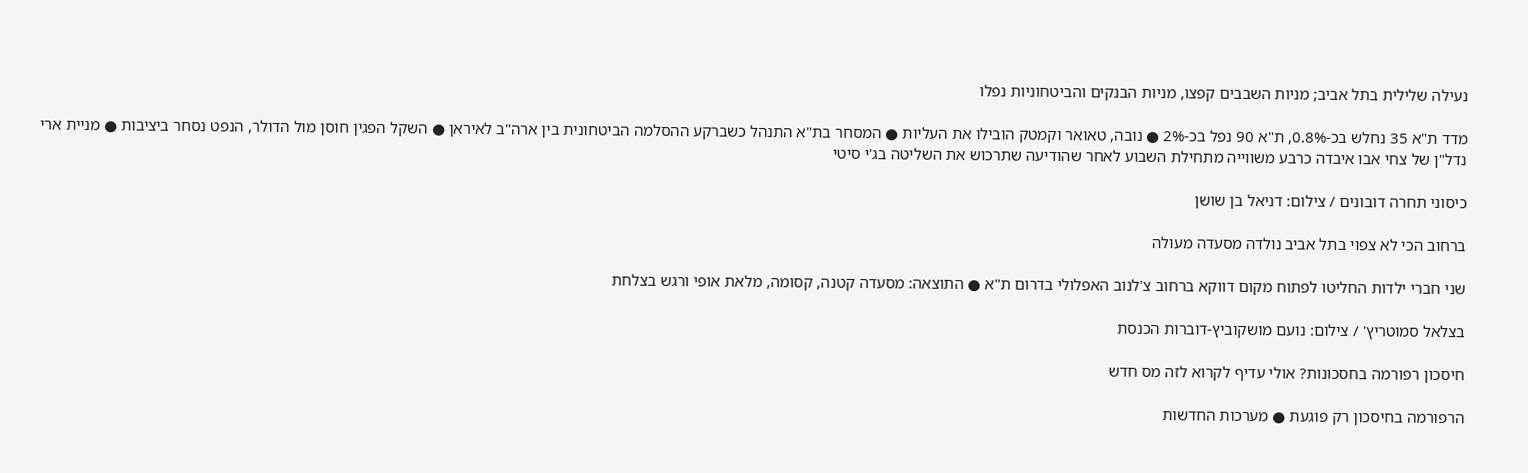נעילה שלילית בתל אביב; מניות השבבים קפצו, מניות הבנקים והביטחוניות נפלו

מדד ת"א 35 נחלש בכ-0.8%, ת"א 90 נפל בכ-2% ● נובה, טאואר וקמטק הובילו את העליות ● המסחר בת"א התנהל כשברקע ההסלמה הביטחונית בין ארה"ב לאיראן ● השקל הפגין חוסן מול הדולר, הנפט נסחר ביציבות ● מניית ארי נדל"ן של צחי אבו איבדה כרבע משווייה מתחילת השבוע לאחר שהודיעה שתרכוש את השליטה בג'י סיטי

כיסוני תחרה דובונים / צילום: דניאל בן שושן

ברחוב הכי לא צפוי בתל אביב נולדה מסעדה מעולה

שני חברי ילדות החליטו לפתוח מקום דווקא ברחוב צ'לנוב האפלולי בדרום ת"א ● התוצאה: מסעדה קטנה, קסומה, מלאת אופי ורגש בצלחת

בצלאל סמוטריץ' / צילום: נועם מושקוביץ-דוברות הכנסת

חיסכון רפורמה בחסכונות? אולי עדיף לקרוא לזה מס חדש

הרפורמה בחיסכון רק פוגעת ● מערכות החדשות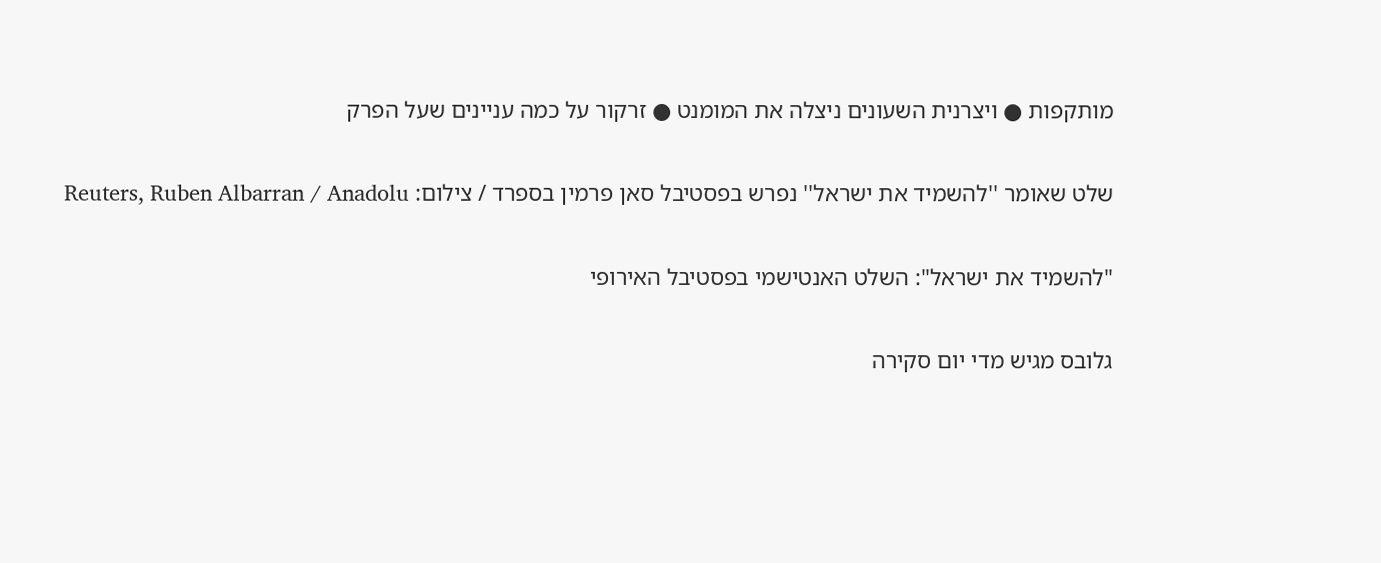מותקפות ● ויצרנית השעונים ניצלה את המומנט ● זרקור על כמה עניינים שעל הפרק

שלט שאומר ''להשמיד את ישראל'' נפרש בפסטיבל סאן פרמין בספרד / צילום: Reuters, Ruben Albarran / Anadolu

"להשמיד את ישראל": השלט האנטישמי בפסטיבל האירופי

גלובס מגיש מדי יום סקירה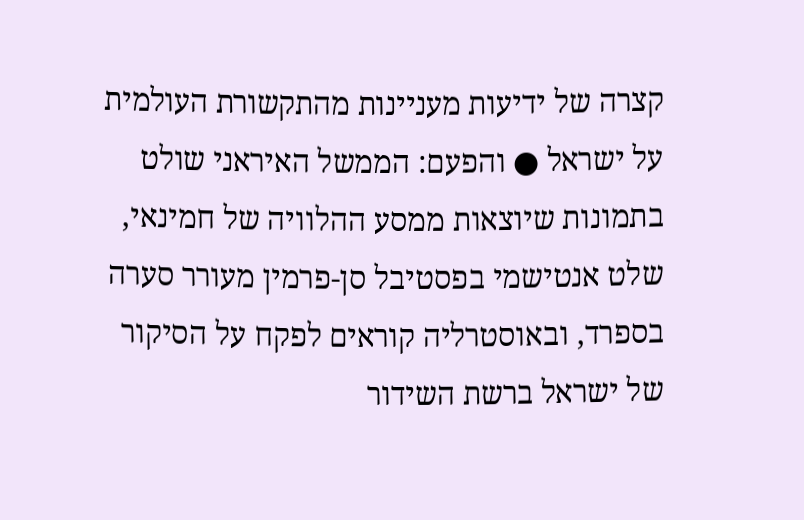קצרה של ידיעות מעניינות מהתקשורת העולמית על ישראל ● והפעם: הממשל האיראני שולט בתמונות שיוצאות ממסע ההלוויה של חמינאי, שלט אנטישמי בפסטיבל סן-פרמין מעורר סערה בספרד, ובאוסטרליה קוראים לפקח על הסיקור של ישראל ברשת השידור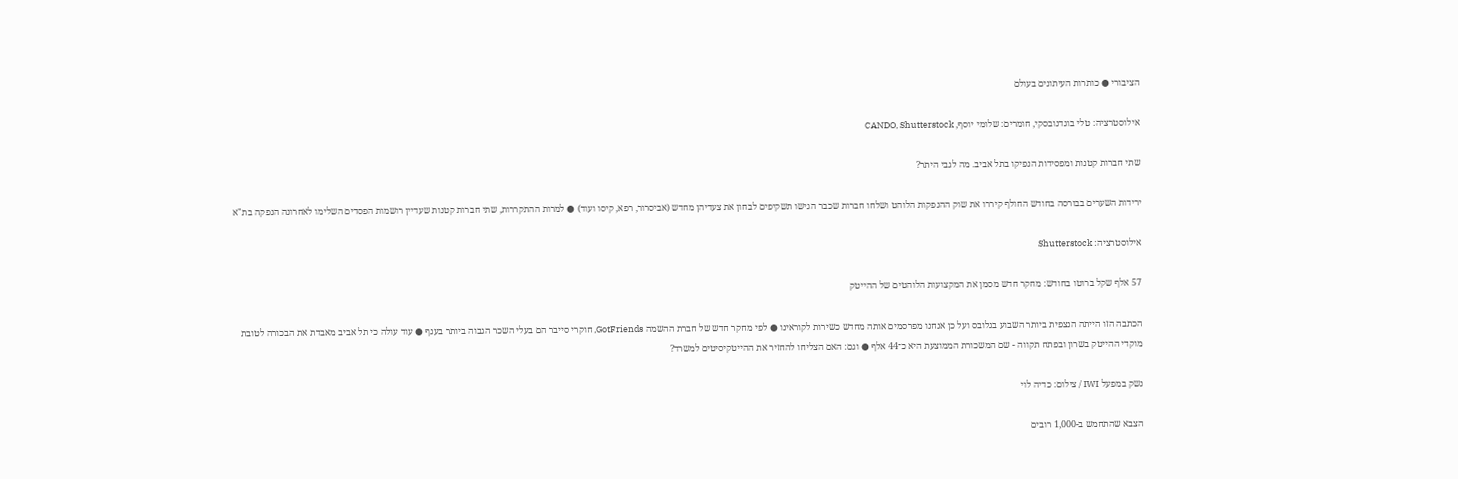הציבורי ● כותרות העיתונים בעולם

אילוסטרציה: טלי בוגדנובסקי, חומרים: שלומי יוסף, CANDO, Shutterstock

שתי חברות קטנות ומפסידות הנפיקו בתל אביב. מה לגבי היתר?

ירידות השערים בבורסה בחודש החולף קיררו את שוק ההנפקות הלוהט ושלחו חברות שכבר הגישו תשקיפים לבחון את צעדיהן מחדש (אביסרור, רפא, קיסו ועוד) ● למרות ההתקררות, שתי חברות קטנות שעדיין רושמות הפסדים השלימו לאחרונה הנפקה בת"א

אילוסטרציה: Shutterstock

57 אלף שקל ברוטו בחודש: מחקר חדש מסמן את המקצועות הלוהטים של ההייטק

הכתבה הזו הייתה הנצפית ביותר השבוע בגלובס ועל כן אנחנו מפרסמים אותה מחדש כשירות לקוראינו ● לפי מחקר חדש של חברת ההשמה GotFriends, חוקרי סייבר הם בעלי השכר הגבוה ביותר בענף ● עוד עולה כי תל אביב מאבדת את הבכורה לטובת מוקדי ההייטק בשרון ובפתח תקווה - שם המשכורת הממוצעת היא כ־44 אלף ● וגם: האם הצליחו להחזיר את ההייטקיסיטים למשרד?

נשק במפעל IWI / צילום: כדיה לוי

הצבא שהתחמש ב-1,000 רובים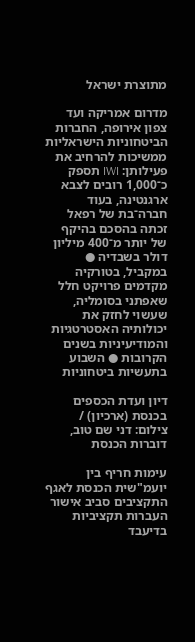מתוצרת ישראל

מדרום אמריקה ועד צפון אירופה, החברות הביטחוניות הישראליות ממשיכות להרחיב את פעילותן: IWI תספק כ־1,000 רובים לצבא ארגנטינה, בעוד חברה־בת של רפאל זכתה בהסכם בהיקף של יותר מ־400 מיליון דולר בשבדיה ● במקביל, בטורקיה מקדמים פרויקט חלל שאפתני בסומליה, שעשוי לחזק את יכולותיה האסטרטגיות והמודיעיניות בשנים הקרובות ● השבוע בתעשיות ביטחוניות

דיון ועדת הכספים בכנסת (ארכיון) / צילום: דני שם טוב, דוברות הכנסת

עימות חריף בין יועמ"שית הכנסת לאגף התקציבים סביב אישור העברות תקציביות בדיעבד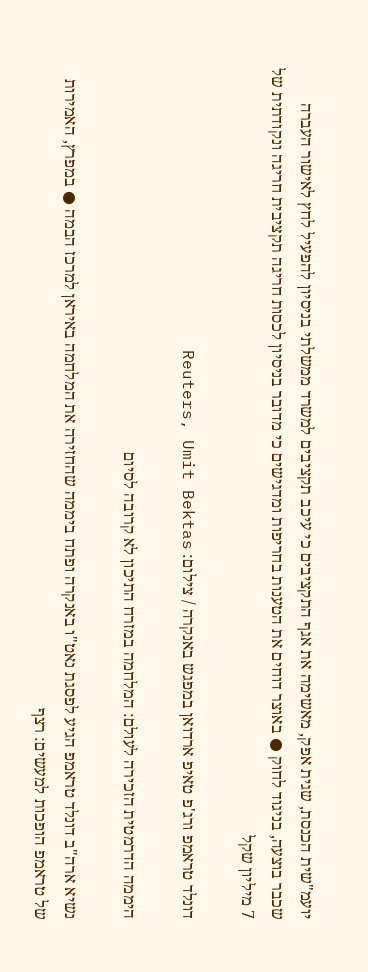יועמ"שית הכנסת, שגית אפק, מאשימה את אגף התקציבים כי עיכב תקציבים למשרד ממשלתי בניסיון להפעיל לחץ לאישור העברה שכבר בוצעה, בניגוד לחוק ● באוצר דוחים את הטענות בחריפות ומדגישים כי מדובר בניסיון לכסות חריגה תקציבית חריגה ונקודתית של 7 מיליון שקל

דונלד טראמפ ורג'פ טאיפ ארדואן במפגש באנקרה / צילום: Reuters, Umit Bektas

היממה הדרמטית הזכירה לעולם: המלחמה במזרח התיכון לא קרובה לסיום

נשיא ארה"ב דונלד טראמפ הגיע לפסגת נאט"ו באנקרה ופתח ביממה שהחזירה את המלחמה באיראן למרכז הבמה ● במפרץ, האמירות של טראמפ הופכות למעשים: רצף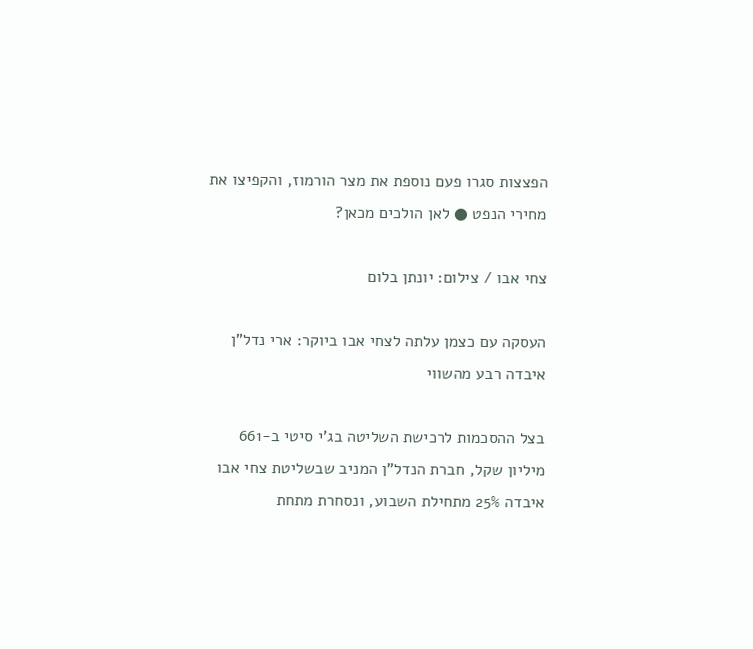הפצצות סגרו פעם נוספת את מצר הורמוז, והקפיצו את מחירי הנפט ● לאן הולכים מכאן?

צחי אבו / צילום: יונתן בלום

העסקה עם כצמן עלתה לצחי אבו ביוקר: ארי נדל"ן איבדה רבע מהשווי

בצל ההסכמות לרכישת השליטה בג'י סיטי ב-661 מיליון שקל, חברת הנדל"ן המניב שבשליטת צחי אבו איבדה 25% מתחילת השבוע, ונסחרת מתחת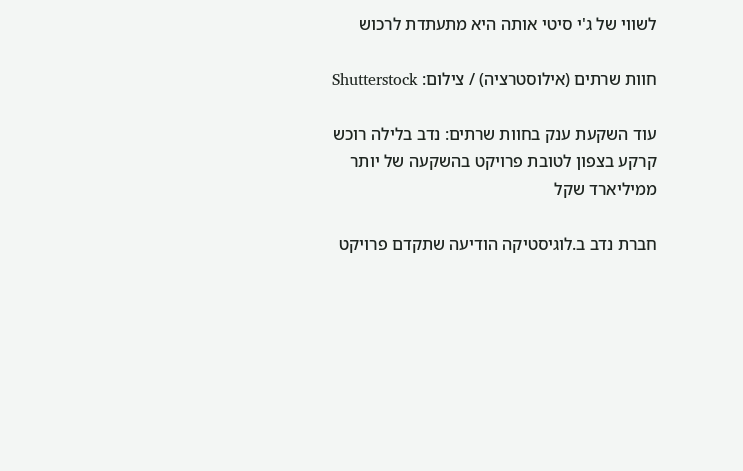לשווי של ג'י סיטי אותה היא מתעתדת לרכוש

חוות שרתים (אילוסטרציה) / צילום: Shutterstock

עוד השקעת ענק בחוות שרתים: נדב בלילה רוכש קרקע בצפון לטובת פרויקט בהשקעה של יותר ממיליארד שקל

חברת נדב ב.לוגיסטיקה הודיעה שתקדם פרויקט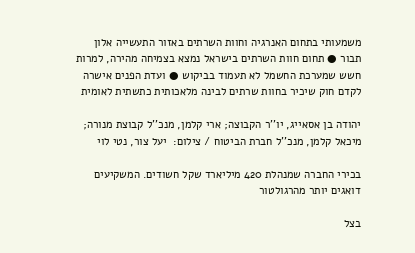משמעותי בתחום האנרגיה וחוות השרתים באזור התעשייה אלון תבור ● תחום חוות השרתים בישראל נמצא בצמיחה מהירה, למרות חשש שמערכת החשמל לא תעמוד בביקוש ● ועדת הפנים אישרה לקדם חוק שיכיר בחוות שרתים לבינה מלאכותית כתשתית לאומית

יהודה בן אסאייג, יו''ר הקבוצה; ארי קלמן, מנכ''ל קבוצת מנורה; מיכאל קלמן, מנכ''ל חברת הביטוח / צילום:  יעל צור, נטי לוי

בכירי החברה שמנהלת 420 מיליארד שקל חשודים. המשקיעים דואגים יותר מהרגולטור

בצל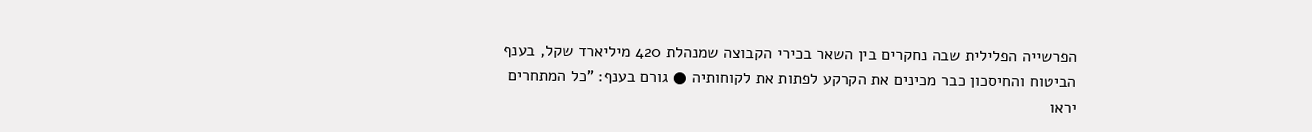הפרשייה הפלילית שבה נחקרים בין השאר בכירי הקבוצה שמנהלת 420 מיליארד שקל, בענף הביטוח והחיסכון כבר מכינים את הקרקע לפתות את לקוחותיה ● גורם בענף: "כל המתחרים יראו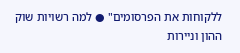ללקוחות את הפרסומים" ● למה רשויות שוק ההון וניירות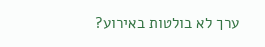ערך לא בולטות באירוע?